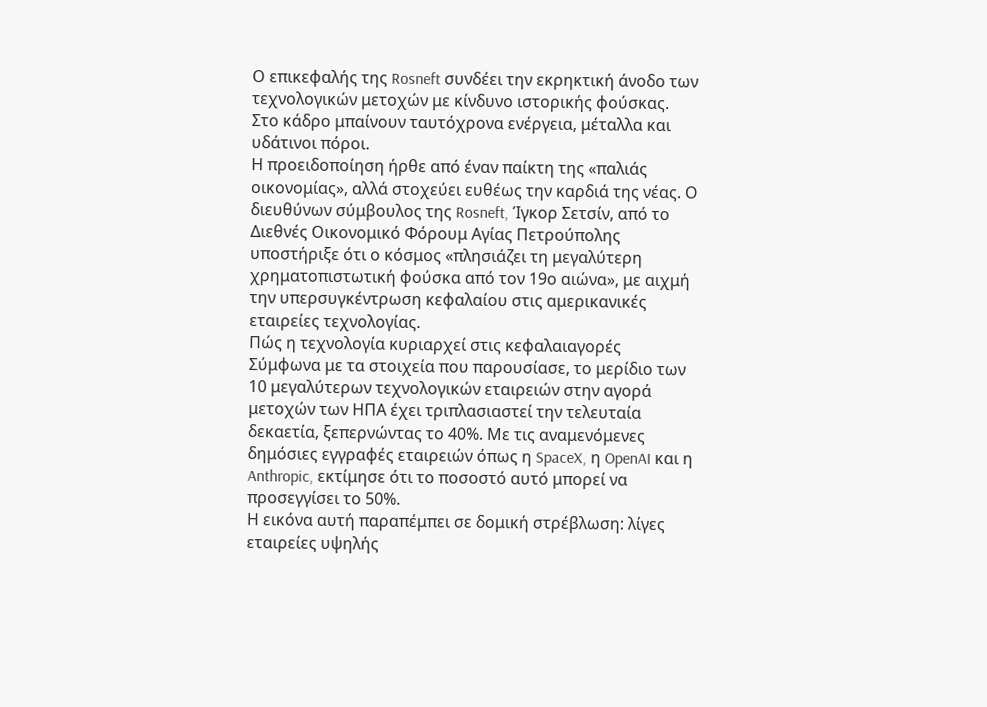Ο επικεφαλής της Rosneft συνδέει την εκρηκτική άνοδο των τεχνολογικών μετοχών με κίνδυνο ιστορικής φούσκας. Στο κάδρο μπαίνουν ταυτόχρονα ενέργεια, μέταλλα και υδάτινοι πόροι.
Η προειδοποίηση ήρθε από έναν παίκτη της «παλιάς οικονομίας», αλλά στοχεύει ευθέως την καρδιά της νέας. Ο διευθύνων σύμβουλος της Rosneft, Ίγκορ Σετσίν, από το Διεθνές Οικονομικό Φόρουμ Αγίας Πετρούπολης υποστήριξε ότι ο κόσμος «πλησιάζει τη μεγαλύτερη χρηματοπιστωτική φούσκα από τον 19ο αιώνα», με αιχμή την υπερσυγκέντρωση κεφαλαίου στις αμερικανικές εταιρείες τεχνολογίας.
Πώς η τεχνολογία κυριαρχεί στις κεφαλαιαγορές
Σύμφωνα με τα στοιχεία που παρουσίασε, το μερίδιο των 10 μεγαλύτερων τεχνολογικών εταιρειών στην αγορά μετοχών των ΗΠΑ έχει τριπλασιαστεί την τελευταία δεκαετία, ξεπερνώντας το 40%. Με τις αναμενόμενες δημόσιες εγγραφές εταιρειών όπως η SpaceX, η OpenAI και η Anthropic, εκτίμησε ότι το ποσοστό αυτό μπορεί να προσεγγίσει το 50%.
Η εικόνα αυτή παραπέμπει σε δομική στρέβλωση: λίγες εταιρείες υψηλής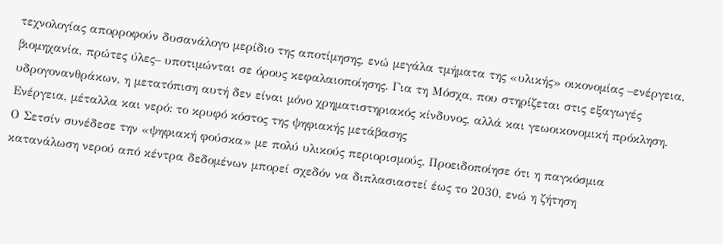τεχνολογίας απορροφούν δυσανάλογο μερίδιο της αποτίμησης, ενώ μεγάλα τμήματα της «υλικής» οικονομίας –ενέργεια, βιομηχανία, πρώτες ύλες– υποτιμώνται σε όρους κεφαλαιοποίησης. Για τη Μόσχα, που στηρίζεται στις εξαγωγές υδρογονανθράκων, η μετατόπιση αυτή δεν είναι μόνο χρηματιστηριακός κίνδυνος, αλλά και γεωοικονομική πρόκληση.
Ενέργεια, μέταλλα και νερό: το κρυφό κόστος της ψηφιακής μετάβασης
Ο Σετσίν συνέδεσε την «ψηφιακή φούσκα» με πολύ υλικούς περιορισμούς. Προειδοποίησε ότι η παγκόσμια κατανάλωση νερού από κέντρα δεδομένων μπορεί σχεδόν να διπλασιαστεί έως το 2030, ενώ η ζήτηση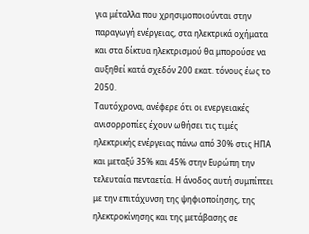για μέταλλα που χρησιμοποιούνται στην παραγωγή ενέργειας, στα ηλεκτρικά οχήματα και στα δίκτυα ηλεκτρισμού θα μπορούσε να αυξηθεί κατά σχεδόν 200 εκατ. τόνους έως το 2050.
Ταυτόχρονα, ανέφερε ότι οι ενεργειακές ανισορροπίες έχουν ωθήσει τις τιμές ηλεκτρικής ενέργειας πάνω από 30% στις ΗΠΑ και μεταξύ 35% και 45% στην Ευρώπη την τελευταία πενταετία. Η άνοδος αυτή συμπίπτει με την επιτάχυνση της ψηφιοποίησης, της ηλεκτροκίνησης και της μετάβασης σε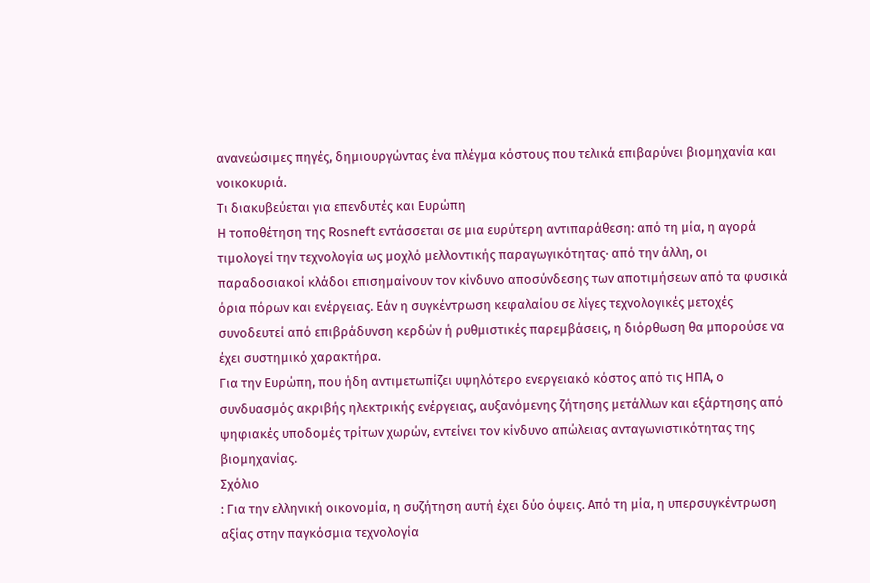ανανεώσιμες πηγές, δημιουργώντας ένα πλέγμα κόστους που τελικά επιβαρύνει βιομηχανία και νοικοκυριά.
Τι διακυβεύεται για επενδυτές και Ευρώπη
Η τοποθέτηση της Rosneft εντάσσεται σε μια ευρύτερη αντιπαράθεση: από τη μία, η αγορά τιμολογεί την τεχνολογία ως μοχλό μελλοντικής παραγωγικότητας· από την άλλη, οι παραδοσιακοί κλάδοι επισημαίνουν τον κίνδυνο αποσύνδεσης των αποτιμήσεων από τα φυσικά όρια πόρων και ενέργειας. Εάν η συγκέντρωση κεφαλαίου σε λίγες τεχνολογικές μετοχές συνοδευτεί από επιβράδυνση κερδών ή ρυθμιστικές παρεμβάσεις, η διόρθωση θα μπορούσε να έχει συστημικό χαρακτήρα.
Για την Ευρώπη, που ήδη αντιμετωπίζει υψηλότερο ενεργειακό κόστος από τις ΗΠΑ, ο συνδυασμός ακριβής ηλεκτρικής ενέργειας, αυξανόμενης ζήτησης μετάλλων και εξάρτησης από ψηφιακές υποδομές τρίτων χωρών, εντείνει τον κίνδυνο απώλειας ανταγωνιστικότητας της βιομηχανίας.
Σχόλιο
: Για την ελληνική οικονομία, η συζήτηση αυτή έχει δύο όψεις. Από τη μία, η υπερσυγκέντρωση αξίας στην παγκόσμια τεχνολογία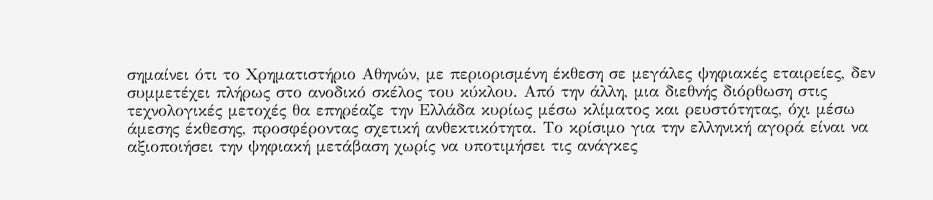σημαίνει ότι το Χρηματιστήριο Αθηνών, με περιορισμένη έκθεση σε μεγάλες ψηφιακές εταιρείες, δεν συμμετέχει πλήρως στο ανοδικό σκέλος του κύκλου. Από την άλλη, μια διεθνής διόρθωση στις τεχνολογικές μετοχές θα επηρέαζε την Ελλάδα κυρίως μέσω κλίματος και ρευστότητας, όχι μέσω άμεσης έκθεσης, προσφέροντας σχετική ανθεκτικότητα. Το κρίσιμο για την ελληνική αγορά είναι να αξιοποιήσει την ψηφιακή μετάβαση χωρίς να υποτιμήσει τις ανάγκες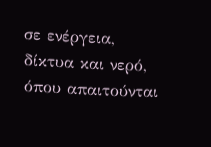σε ενέργεια, δίκτυα και νερό, όπου απαιτούνται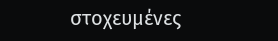στοχευμένες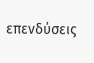επενδύσεις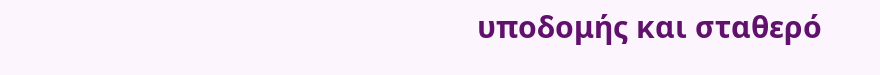υποδομής και σταθερό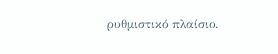ρυθμιστικό πλαίσιο.